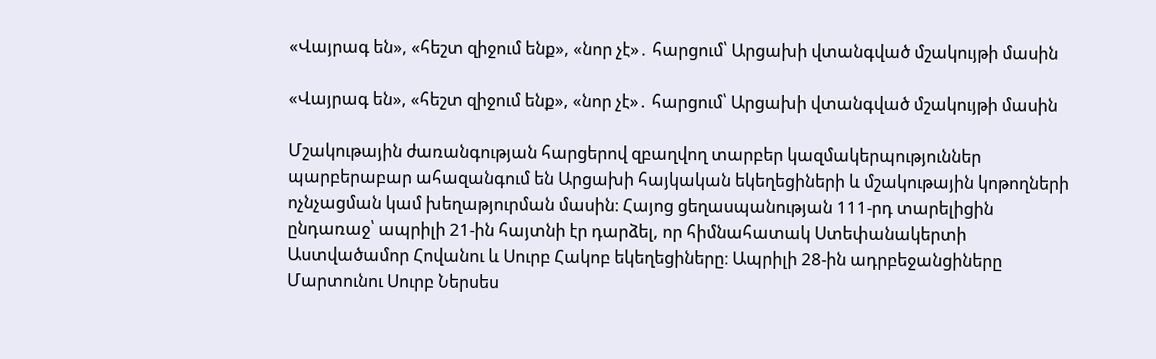«Վայրագ են», «հեշտ զիջում ենք», «նոր չէ»․ հարցում՝ Արցախի վտանգված մշակույթի մասին

«Վայրագ են», «հեշտ զիջում ենք», «նոր չէ»․ հարցում՝ Արցախի վտանգված մշակույթի մասին

Մշակութային ժառանգության հարցերով զբաղվող տարբեր կազմակերպություններ պարբերաբար ահազանգում են Արցախի հայկական եկեղեցիների և մշակութային կոթողների ոչնչացման կամ խեղաթյուրման մասին։ Հայոց ցեղասպանության 111-րդ տարելիցին ընդառաջ՝ ապրիլի 21-ին հայտնի էր դարձել, որ հիմնահատակ Ստեփանակերտի Աստվածամոր Հովանու և Սուրբ Հակոբ եկեղեցիները։ Ապրիլի 28-ին ադրբեջանցիները Մարտունու Սուրբ Ներսես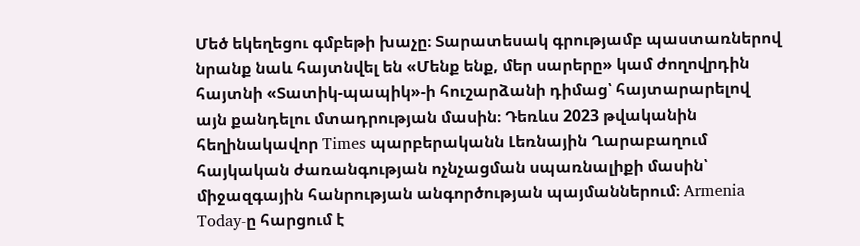Մեծ եկեղեցու գմբեթի խաչը։ Տարատեսակ գրությամբ պաստառներով նրանք նաև հայտնվել են «Մենք ենք, մեր սարերը» կամ ժողովրդին հայտնի «Տատիկ-պապիկ»-ի հուշարձանի դիմաց՝ հայտարարելով այն քանդելու մտադրության մասին։ Դեռևս 2023 թվականին հեղինակավոր Times պարբերականն Լեռնային Ղարաբաղում հայկական ժառանգության ոչնչացման սպառնալիքի մասին՝ միջազգային հանրության անգործության պայմաններում։ Armenia Today-ը հարցում է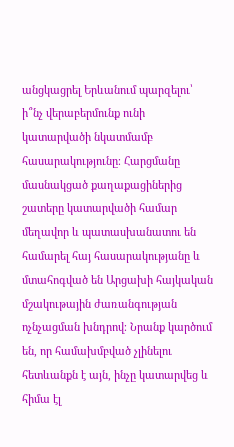անցկացրել Երևանում պարզելու՝ ի՞նչ վերաբերմունք ունի կատարվածի նկատմամբ հասարակությունը։ Հարցմանը մասնակցած քաղաքացիներից շատերը կատարվածի համար մեղավոր և պատասխանատու են համարել հայ հասարակությանը և մտահոգված են Արցախի հայկական մշակութային ժառանգության ոչնչացման խնդրով։ Նրանք կարծում են, որ համախմբված չլինելու հետևանքն է այն, ինչը կատարվեց և հիմա էլ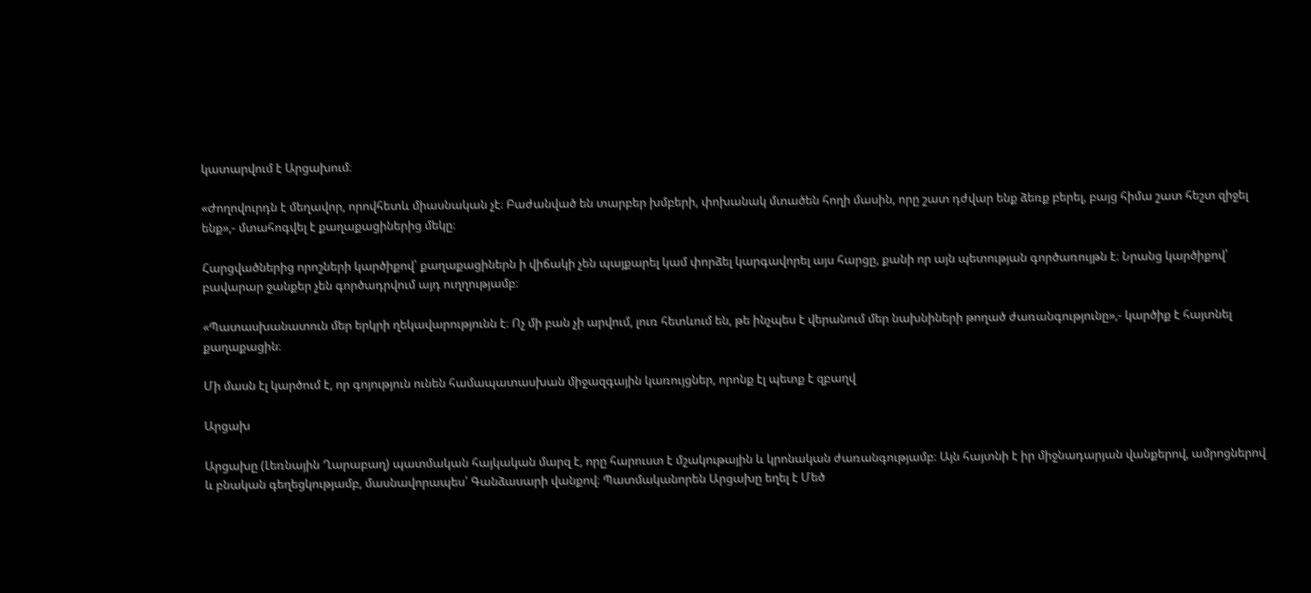կատարվում է Արցախում։

«Ժողովուրդն է մեղավոր, որովհետև միասնական չէ։ Բաժանված են տարբեր խմբերի, փոխանակ մտածեն հողի մասին, որը շատ դժվար ենք ձեռք բերել, բայց հիմա շատ հեշտ զիջել ենք»,- մտահոգվել է քաղաքացիներից մեկը։

Հարցվածներից որոշների կարծիքով՝ քաղաքացիներն ի վիճակի չեն պայքարել կամ փորձել կարգավորել այս հարցը, քանի որ այն պետության գործառույթն է։ Նրանց կարծիքով՝ բավարար ջանքեր չեն գործադրվում այդ ուղղությամբ։

«Պատասխանատուն մեր երկրի ղեկավարությունն է։ Ոչ մի բան չի արվում, լուռ հետևում են, թե ինչպես է վերանում մեր նախնիների թողած ժառանգությունը»,- կարծիք է հայտնել քաղաքացին։

Մի մասն էլ կարծում է, որ գոյություն ունեն համապատասխան միջազգային կառույցներ, որոնք էլ պետք է զբաղվ

Արցախ

Արցախը (Լեռնային Ղարաբաղ) պատմական հայկական մարզ է, որը հարուստ է մշակութային և կրոնական ժառանգությամբ։ Այն հայտնի է իր միջնադարյան վանքերով, ամրոցներով և բնական գեղեցկությամբ, մասնավորապես՝ Գանձասարի վանքով։ Պատմականորեն Արցախը եղել է Մեծ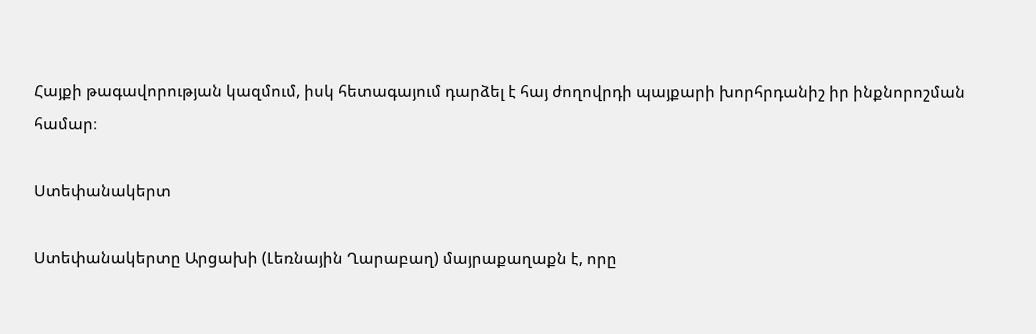Հայքի թագավորության կազմում, իսկ հետագայում դարձել է հայ ժողովրդի պայքարի խորհրդանիշ իր ինքնորոշման համար։

Ստեփանակերտ

Ստեփանակերտը Արցախի (Լեռնային Ղարաբաղ) մայրաքաղաքն է, որը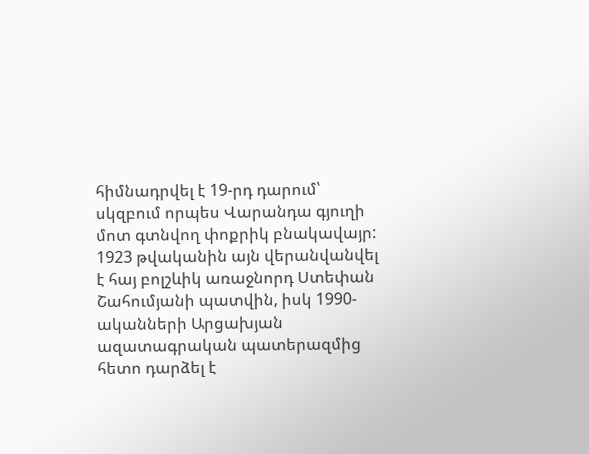հիմնադրվել է 19-րդ դարում՝ սկզբում որպես Վարանդա գյուղի մոտ գտնվող փոքրիկ բնակավայր: 1923 թվականին այն վերանվանվել է հայ բոլշևիկ առաջնորդ Ստեփան Շահումյանի պատվին, իսկ 1990-ականների Արցախյան ազատագրական պատերազմից հետո դարձել է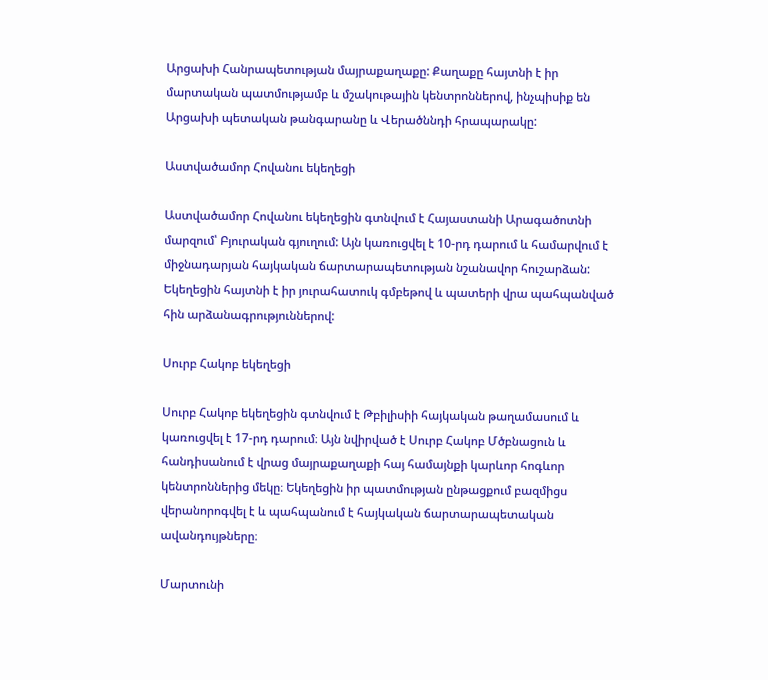Արցախի Հանրապետության մայրաքաղաքը: Քաղաքը հայտնի է իր մարտական պատմությամբ և մշակութային կենտրոններով, ինչպիսիք են Արցախի պետական թանգարանը և Վերածննդի հրապարակը:

Աստվածամոր Հովանու եկեղեցի

Աստվածամոր Հովանու եկեղեցին գտնվում է Հայաստանի Արագածոտնի մարզում՝ Բյուրական գյուղում: Այն կառուցվել է 10-րդ դարում և համարվում է միջնադարյան հայկական ճարտարապետության նշանավոր հուշարձան: Եկեղեցին հայտնի է իր յուրահատուկ գմբեթով և պատերի վրա պահպանված հին արձանագրություններով:

Սուրբ Հակոբ եկեղեցի

Սուրբ Հակոբ եկեղեցին գտնվում է Թբիլիսիի հայկական թաղամասում և կառուցվել է 17-րդ դարում։ Այն նվիրված է Սուրբ Հակոբ Մծբնացուն և հանդիսանում է վրաց մայրաքաղաքի հայ համայնքի կարևոր հոգևոր կենտրոններից մեկը։ Եկեղեցին իր պատմության ընթացքում բազմիցս վերանորոգվել է և պահպանում է հայկական ճարտարապետական ավանդույթները։

Մարտունի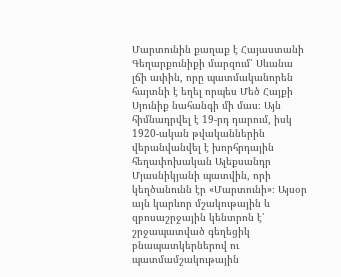Մարտունին քաղաք է Հայաստանի Գեղարքունիքի մարզում՝ Սևանա լճի ափին, որը պատմականորեն հայտնի է եղել որպես Մեծ Հայքի Սյունիք նահանգի մի մաս։ Այն հիմնադրվել է 19-րդ դարում, իսկ 1920-ական թվականներին վերանվանվել է խորհրդային հեղափոխական Ալեքսանդր Մյասնիկյանի պատվին, որի կեղծանունն էր «Մարտունի»։ Այսօր այն կարևոր մշակութային և զբոսաշրջային կենտրոն է՝ շրջապատված գեղեցիկ բնապատկերներով ու պատմամշակութային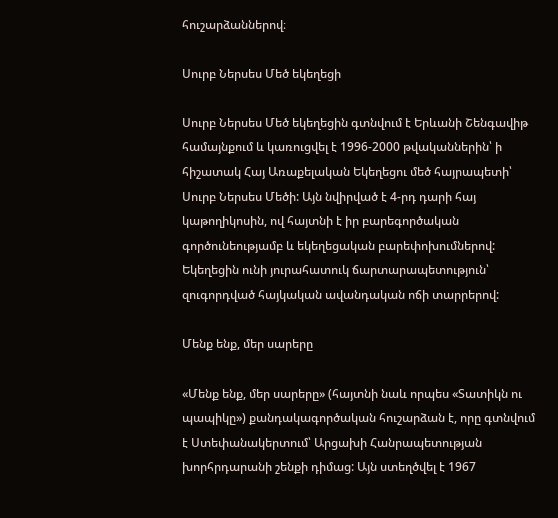հուշարձաններով։

Սուրբ Ներսես Մեծ եկեղեցի

Սուրբ Ներսես Մեծ եկեղեցին գտնվում է Երևանի Շենգավիթ համայնքում և կառուցվել է 1996-2000 թվականներին՝ ի հիշատակ Հայ Առաքելական Եկեղեցու մեծ հայրապետի՝ Սուրբ Ներսես Մեծի: Այն նվիրված է 4-րդ դարի հայ կաթողիկոսին, ով հայտնի է իր բարեգործական գործունեությամբ և եկեղեցական բարեփոխումներով: Եկեղեցին ունի յուրահատուկ ճարտարապետություն՝ զուգորդված հայկական ավանդական ոճի տարրերով:

Մենք ենք, մեր սարերը

«Մենք ենք, մեր սարերը» (հայտնի նաև որպես «Տատիկն ու պապիկը») քանդակագործական հուշարձան է, որը գտնվում է Ստեփանակերտում՝ Արցախի Հանրապետության խորհրդարանի շենքի դիմաց: Այն ստեղծվել է 1967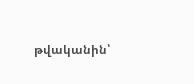թվականին՝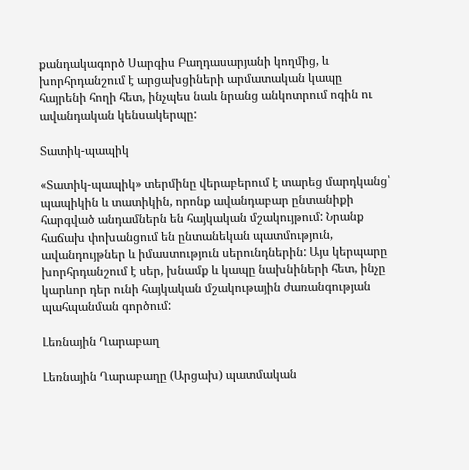քանդակագործ Սարգիս Բաղդասարյանի կողմից, և խորհրդանշում է արցախցիների արմատական կապը հայրենի հողի հետ, ինչպես նաև նրանց անկոտրում ոգին ու ավանդական կենսակերպը:

Տատիկ-պապիկ

«Տատիկ-պապիկ» տերմինը վերաբերում է տարեց մարդկանց՝ պապիկին և տատիկին, որոնք ավանդաբար ընտանիքի հարգված անդամներն են հայկական մշակույթում: Նրանք հաճախ փոխանցում են ընտանեկան պատմություն, ավանդույթներ և իմաստություն սերունդներին: Այս կերպարը խորհրդանշում է սեր, խնամք և կապը նախնիների հետ, ինչը կարևոր դեր ունի հայկական մշակութային ժառանգության պահպանման գործում:

Լեռնային Ղարաբաղ

Լեռնային Ղարաբաղը (Արցախ) պատմական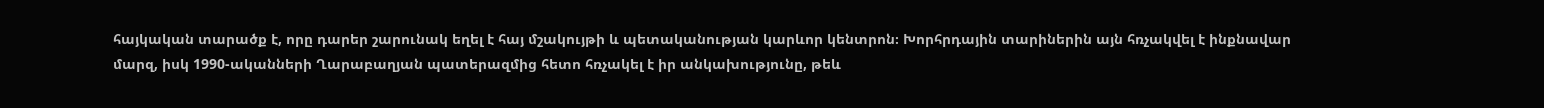հայկական տարածք է, որը դարեր շարունակ եղել է հայ մշակույթի և պետականության կարևոր կենտրոն։ Խորհրդային տարիներին այն հռչակվել է ինքնավար մարզ, իսկ 1990-ականների Ղարաբաղյան պատերազմից հետո հռչակել է իր անկախությունը, թեև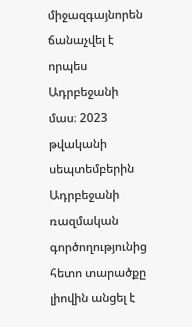միջազգայնորեն ճանաչվել է որպես Ադրբեջանի մաս։ 2023 թվականի սեպտեմբերին Ադրբեջանի ռազմական գործողությունից հետո տարածքը լիովին անցել է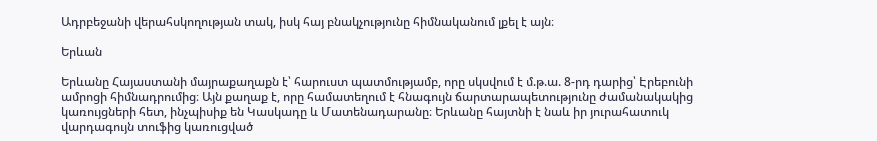Ադրբեջանի վերահսկողության տակ, իսկ հայ բնակչությունը հիմնականում լքել է այն։

Երևան

Երևանը Հայաստանի մայրաքաղաքն է՝ հարուստ պատմությամբ, որը սկսվում է մ.թ.ա. 8-րդ դարից՝ Էրեբունի ամրոցի հիմնադրումից։ Այն քաղաք է, որը համատեղում է հնագույն ճարտարապետությունը ժամանակակից կառույցների հետ, ինչպիսիք են Կասկադը և Մատենադարանը։ Երևանը հայտնի է նաև իր յուրահատուկ վարդագույն տուֆից կառուցված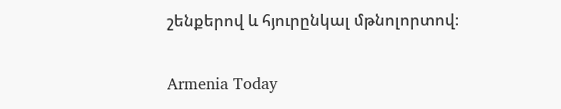շենքերով և հյուրընկալ մթնոլորտով։

Armenia Today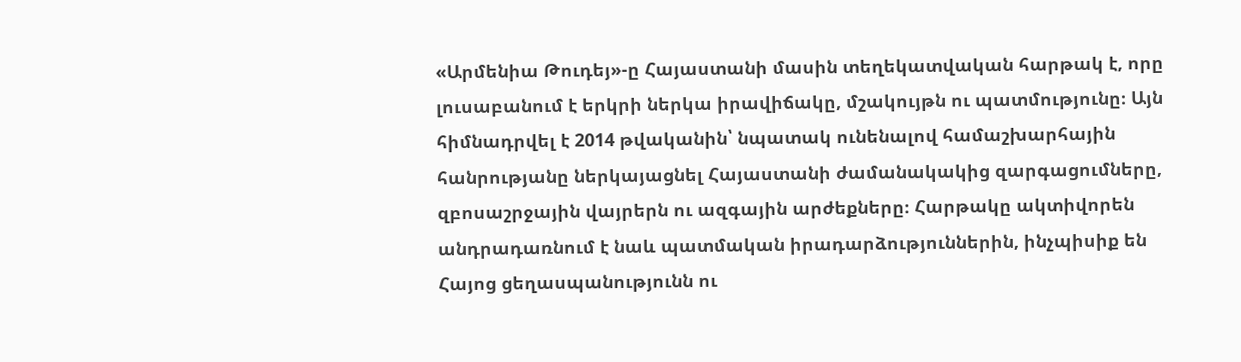«Արմենիա Թուդեյ»-ը Հայաստանի մասին տեղեկատվական հարթակ է, որը լուսաբանում է երկրի ներկա իրավիճակը, մշակույթն ու պատմությունը։ Այն հիմնադրվել է 2014 թվականին՝ նպատակ ունենալով համաշխարհային հանրությանը ներկայացնել Հայաստանի ժամանակակից զարգացումները, զբոսաշրջային վայրերն ու ազգային արժեքները։ Հարթակը ակտիվորեն անդրադառնում է նաև պատմական իրադարձություններին, ինչպիսիք են Հայոց ցեղասպանությունն ու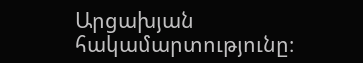Արցախյան հակամարտությունը։